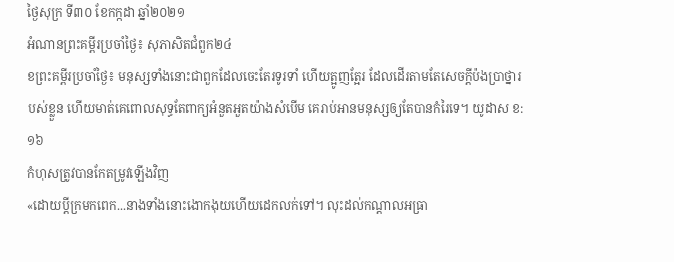ថ្ងៃសុក្រ ទី៣០ ខែកក្កដា ឆ្នាំ២០២១
អំណានព្រះគម្ពីរប្រចាំថ្ងៃ៖ សុភាសិតជំពួក២៤
ខព្រះគម្ពីរប្រចាំថ្ងៃ៖ មនុស្សទាំងនោះជាពួកដែលចេះតែរទូរទាំ ហើយត្អូញត្អែរ ដែលដើរតាមតែសេចក្តីប៉ងប្រាថ្នារបស់ខ្លួន ហើយមាត់គេពោលសុទ្ធតែពាក្យអំនួតអួតយ៉ាងសំបើម គេរាប់អានមនុស្សឲ្យតែបានកំរៃទេ។ យូដាស ខ:១៦
កំហុសត្រូវបានកែតម្រូវឡើងវិញ
«ដោយប្តីក្រមកពេក...នាងទាំងនោះងោកងុយហើយដេកលក់ទៅ។ លុះដល់កណ្តាលអធ្រា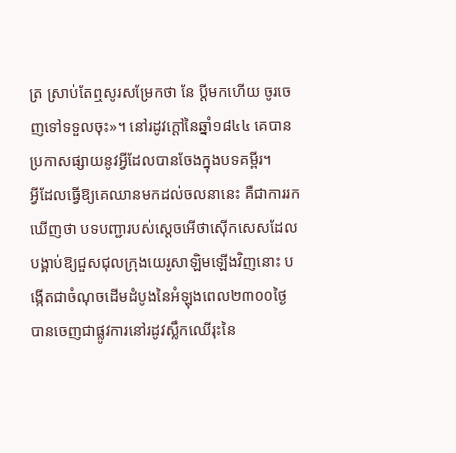ត្រ ស្រាប់តែឮសូរសម្រែកថា នែ ប្តីមកហើយ ចូរចេញទៅទទួលចុះ»។ នៅរដូវក្តៅនៃឆ្នាំ១៨៤៤ គេបានប្រកាសផ្សាយនូវអ្វីដែលបានចែងក្នុងបទគម្ពីរ។
អ្វីដែលធ្វើឱ្យគេឈានមកដល់ចលនានេះ គឺជាការរកឃើញថា បទបញ្ជារបស់ស្តេចអើថាស៊ើកសេសដែលបង្គាប់ឱ្យជួសជុលក្រុងយេរូសាឡិមឡើងវិញនោះ បង្កើតជាចំណុចដើមដំបូងនៃអំឡុងពេល២៣០០ថ្ងៃ បានចេញជាផ្លូវការនៅរដូវស្លឹកឈើរុះនៃ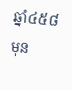ឆ្នាំ៤៥៨មុន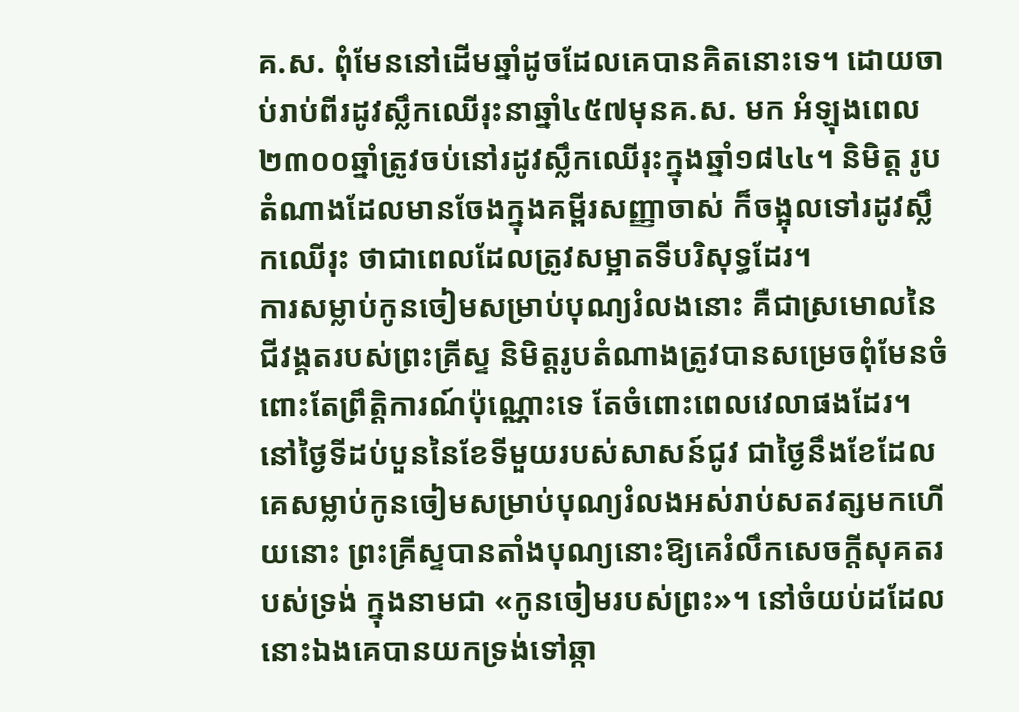គ.ស. ពុំមែននៅដើមឆ្នាំដូចដែលគេបានគិតនោះទេ។ ដោយចាប់រាប់ពីរដូវស្លឹកឈើរុះនាឆ្នាំ៤៥៧មុនគ.ស. មក អំឡុងពេល២៣០០ឆ្នាំត្រូវចប់នៅរដូវស្លឹកឈើរុះក្នុងឆ្នាំ១៨៤៤។ និមិត្ត រូបតំណាងដែលមានចែងក្នុងគម្ពីរសញ្ញាចាស់ ក៏ចង្អុលទៅរដូវស្លឹកឈើរុះ ថាជាពេលដែលត្រូវសម្អាតទីបរិសុទ្ធដែរ។
ការសម្លាប់កូនចៀមសម្រាប់បុណ្យរំលងនោះ គឺជាស្រមោលនៃជីវង្គតរបស់ព្រះគ្រីស្ទ និមិត្តរូបតំណាងត្រូវបានសម្រេចពុំមែនចំពោះតែព្រឹត្តិការណ៍ប៉ុណ្ណោះទេ តែចំពោះពេលវេលាផងដែរ។ នៅថ្ងៃទីដប់បួននៃខែទីមួយរបស់សាសន៍ជូវ ជាថ្ងៃនឹងខែដែលគេសម្លាប់កូនចៀមសម្រាប់បុណ្យរំលងអស់រាប់សតវត្សមកហើយនោះ ព្រះគ្រីស្ទបានតាំងបុណ្យនោះឱ្យគេរំលឹកសេចក្តីសុគតរបស់ទ្រង់ ក្នុងនាមជា «កូនចៀមរបស់ព្រះ»។ នៅចំយប់ដដែលនោះឯងគេបានយកទ្រង់ទៅឆ្កា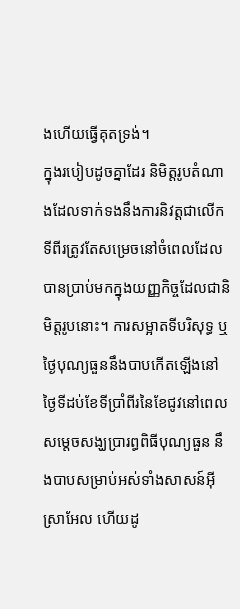ងហើយធ្វើគុតទ្រង់។
ក្នុងរបៀបដូចគ្នាដែរ និមិត្តរូបតំណាងដែលទាក់ទងនឹងការនិវត្តជាលើកទីពីរត្រូវតែសម្រេចនៅចំពេលដែលបានប្រាប់មកក្នុងយញ្ញកិច្ចដែលជានិមិត្តរូបនោះ។ ការសម្អាតទីបរិសុទ្ធ ឬថ្ងៃបុណ្យធួននឹងបាបកើតឡើងនៅថ្ងៃទីដប់ខែទីប្រាំពីរនៃខែជូវនៅពេលសម្តេចសង្ឃប្រារព្ធពិធីបុណ្យធួន នឹងបាបសម្រាប់អស់ទាំងសាសន៍អ៊ីស្រាអែល ហើយដូ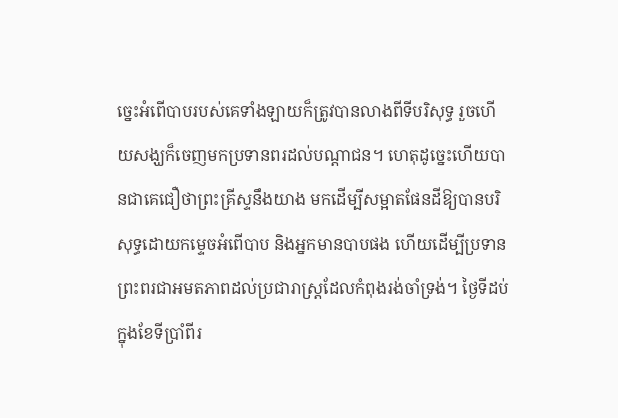ច្នេះអំពើបាបរបស់គេទាំងឡាយក៏ត្រូវបានលាងពីទីបរិសុទ្ធ រួចហើយសង្ឃក៏ចេញមកប្រទានពរដល់បណ្តាជន។ ហេតុដូច្នេះហើយបានជាគេជឿថាព្រះគ្រីស្ទនឹងយាង មកដើម្បីសម្អាតផែនដីឱ្យបានបរិសុទ្ធដោយកម្ទេចអំពើបាប និងអ្នកមានបាបផង ហើយដើម្បីប្រទានព្រះពរជាអមតភាពដល់ប្រជារាស្ត្រដែលកំពុងរង់ចាំទ្រង់។ ថ្ងៃទីដប់ក្នុងខែទីប្រាំពីរ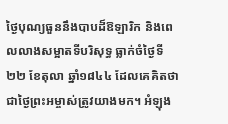ថ្ងៃបុណ្យធួននឹងបាបដ៏ឱឡារិក និងពេលលាងសម្អាតទីបរិសុទ្ធ ធ្លាក់ចំថ្ងៃទី២២ ខែតុលា ឆ្នាំ១៨៤៤ ដែលគេគិតថាជាថ្ងៃព្រះអម្ចាស់ត្រូវយាងមក។ អំឡុង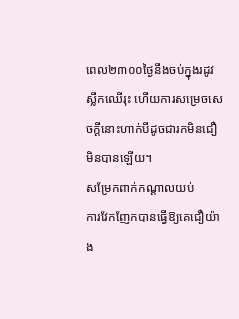ពេល២៣០០ថ្ងៃនឹងចប់ក្នុងរដូវស្លឹកឈើរុះ ហើយការសម្រេចសេចក្តីនោះហាក់បីដូចជារកមិនជឿមិនបានឡើយ។
សម្រែកពាក់កណ្តាលយប់
ការវែកញែកបានធ្វើឱ្យគេជឿយ៉ាង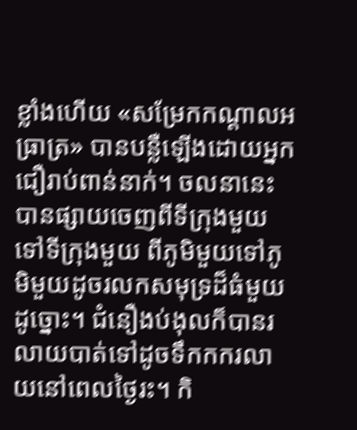ខ្លាំងហើយ «សម្រែកកណ្តាលអធ្រាត្រ» បានបន្លឺឡើងដោយអ្នកជឿរាប់ពាន់នាក់។ ចលនានេះបានផ្សាយចេញពីទីក្រុងមួយទៅទីក្រុងមួយ ពីភូមិមួយទៅភូមិមួយដូចរលកសមុទ្រដ៏ធំមួយដូច្នោះ។ ជំនឿងប់ងុលក៏បានរលាយបាត់ទៅដូចទឹកកករលាយនៅពេលថ្ងៃរះ។ កិ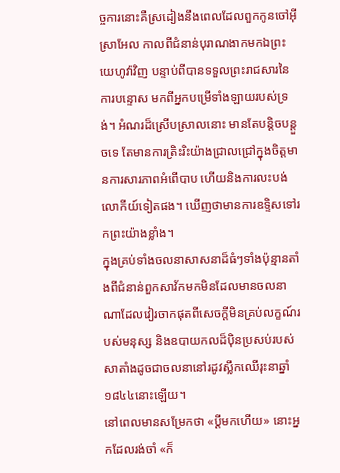ច្ចការនោះគឺស្រដៀងនឹងពេលដែលពួកកូនចៅអ៊ីស្រាអែល កាលពីជំនាន់បុរាណងាកមកឯព្រះយេហូវ៉ាវិញ បន្ទាប់ពីបានទទួលព្រះរាជសារនៃការបន្ទោស មកពីអ្នកបម្រើទាំងឡាយរបស់ទ្រង់។ អំណរដ៏ស្រើបស្រាលនោះ មានតែបន្តិចបន្តួចទេ តែមានការត្រិះរិះយ៉ាងជ្រាលជ្រៅក្នុងចិត្តមានការសារភាពអំពើបាប ហើយនិងការលះបង់លោកីយ៍ទៀតផង។ ឃើញថាមានការឧទ្ទិសទៅរកព្រះយ៉ាងខ្លាំង។
ក្នុងគ្រប់ទាំងចលនាសាសនាដ៏ធំៗទាំងប៉ុន្មានតាំងពីជំនាន់ពួកសាវ័កមកមិនដែលមានចលនាណាដែលវៀរចាកផុតពីសេចក្តីមិនគ្រប់លក្ខណ៍របស់មនុស្ស និងឧបាយកលដ៏ប៉ិនប្រសប់របស់សាតាំងដូចជាចលនានៅរដូវស្លឹកឈើរុះនាឆ្នាំ១៨៤៤នោះឡើយ។
នៅពេលមានសម្រែកថា «ប្តីមកហើយ» នោះអ្នកដែលរង់ចាំ «ក៏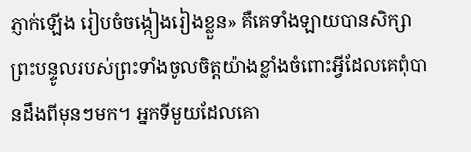ភ្ញាក់ឡើង រៀបចំចង្កៀងរៀងខ្លួន» គឺគេទាំងឡាយបានសិក្សាព្រះបន្ទូលរបស់ព្រះទាំងចូលចិត្តយ៉ាងខ្លាំងចំពោះអ្វីដែលគេពុំបានដឹងពីមុនៗមក។ អ្នកទីមួយដែលគោ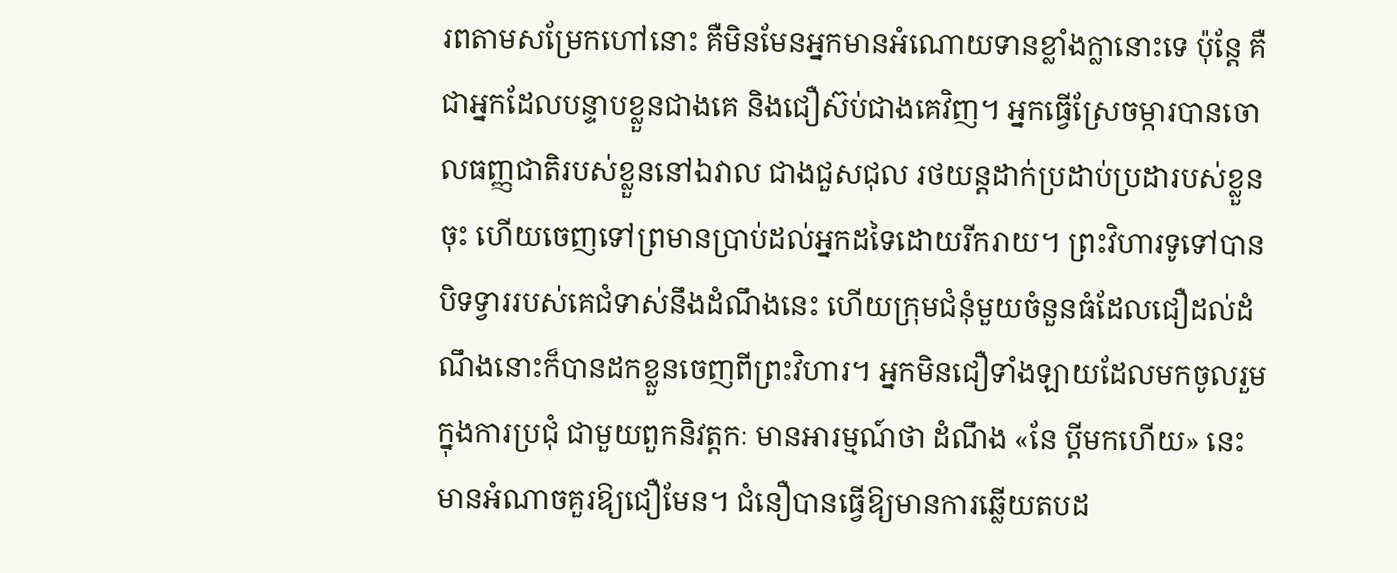រពតាមសម្រែកហៅនោះ គឺមិនមែនអ្នកមានអំណោយទានខ្លាំងក្លានោះទេ ប៉ុន្តែ គឺជាអ្នកដែលបន្ទាបខ្លួនជាងគេ និងជឿស៊ប់ជាងគេវិញ។ អ្នកធ្វើស្រែចម្ការបានចោលធញ្ញជាតិរបស់ខ្លួននៅឯវាល ជាងជួសជុល រថយន្តដាក់ប្រដាប់ប្រដារបស់ខ្លួនចុះ ហើយចេញទៅព្រមានប្រាប់ដល់អ្នកដទៃដោយរីករាយ។ ព្រះវិហារទូទៅបានបិទទ្វាររបស់គេជំទាស់នឹងដំណឹងនេះ ហើយក្រុមជំនុំមួយចំនួនធំដែលជឿដល់ដំណឹងនោះក៏បានដកខ្លួនចេញពីព្រះវិហារ។ អ្នកមិនជឿទាំងឡាយដែលមកចូលរួមក្នុងការប្រជុំ ជាមួយពួកនិវត្តកៈ មានអារម្មណ៍ថា ដំណឹង «នែ ប្តីមកហើយ» នេះមានអំណាចគួរឱ្យជឿមែន។ ជំនឿបានធ្វើឱ្យមានការឆ្លើយតបដ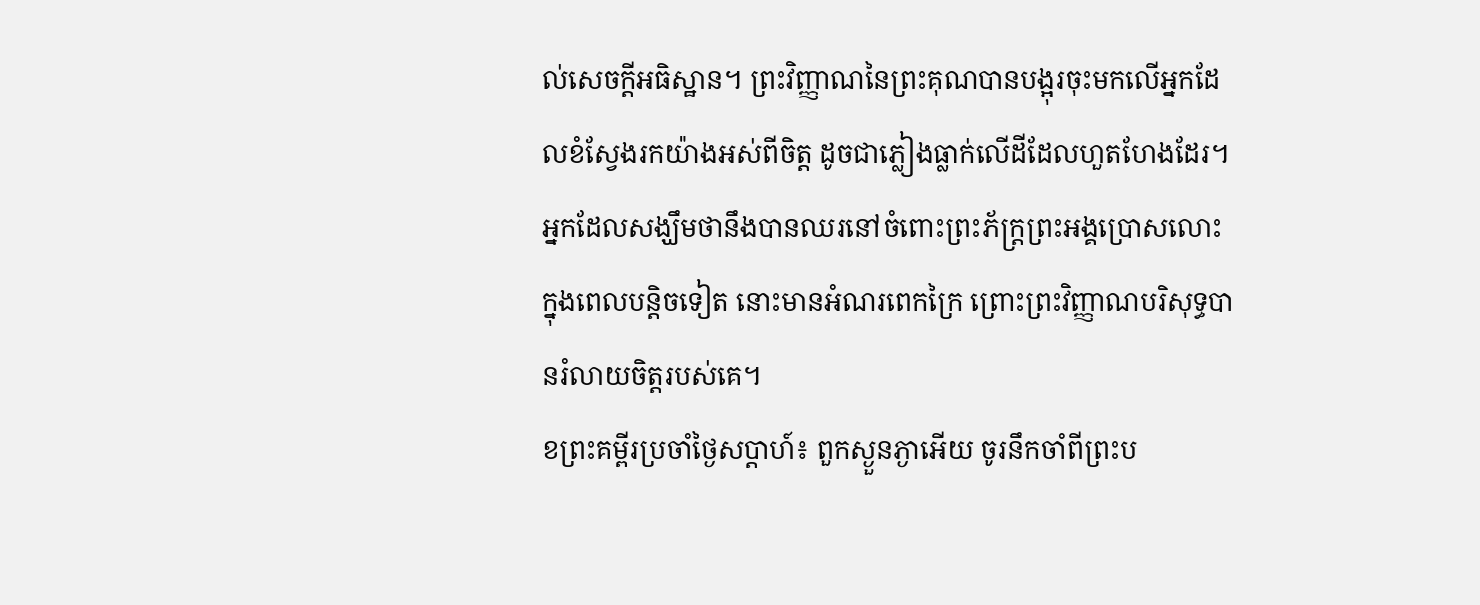ល់សេចក្តីអធិស្ឋាន។ ព្រះវិញ្ញាណនៃព្រះគុណបានបង្អុរចុះមកលើអ្នកដែលខំស្វែងរកយ៉ាងអស់ពីចិត្ត ដូចជាភ្លៀងធ្លាក់លើដីដែលហួតហែងដែរ។ អ្នកដែលសង្ឃឹមថានឹងបានឈរនៅចំពោះព្រះភ័ក្ត្រព្រះអង្គប្រោសលោះក្នុងពេលបន្តិចទៀត នោះមានអំណរពេកក្រៃ ព្រោះព្រះវិញ្ញាណបរិសុទ្ធបានរំលាយចិត្តរបស់គេ។
ខព្រះគម្ពីរប្រចាំថ្ងៃសប្តាហ៍៖ ពួកស្ងួនភ្ងាអើយ ចូរនឹកចាំពីព្រះប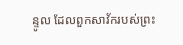ន្ទូល ដែលពួកសាវ័ករបស់ព្រះ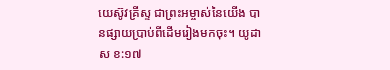យេស៊ូវគ្រីស្ទ ជាព្រះអម្ចាស់នៃយើង បានផ្សាយប្រាប់ពីដើមរៀងមកចុះ។ យូដាស ខ:១៧